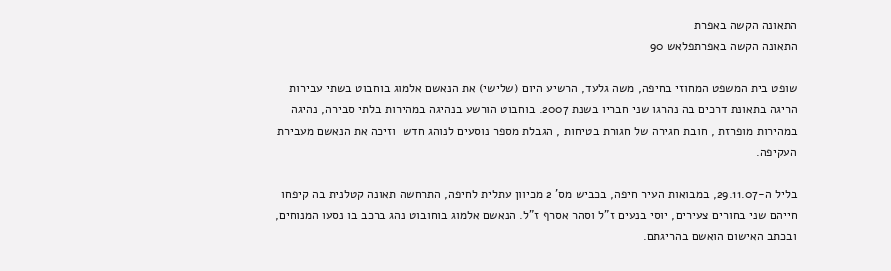התאונה הקשה באפרת
התאונה הקשה באפרתפלאש 90

שופט בית המשפט המחוזי בחיפה, משה גלעד, הרשיע היום (שלישי) את הנאשם אלמוג בוחבוט בשתי עבירות הריגה בתאונת דרכים בה נהרגו שני חבריו בשנת 2007. בוחבוט הורשע בנהיגה במהירות בלתי סבירה, נהיגה במהירות מופרזת , חובת חגירה של חגורת בטיחות , הגבלת מספר נוסעים לנוהג חדש  וזיכה את הנאשם מעבירת העקיפה.

בליל ה-29.11.07, במבואות העיר חיפה, בכביש מס' 2 מכיוון עתלית לחיפה, התרחשה תאונה קטלנית בה קיפחו חייהם שני בחורים צעירים, יוסי בנעים ז"ל וסהר אסרף ז"ל. הנאשם אלמוג בוחובוט נהג ברכב בו נסעו המנוחים, ובכתב האישום הואשם בהריגתם.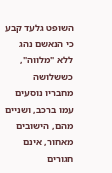השופט גלעד קבע כי הנאשם נהג ללא "מלווה", כששלושה מחבריו נוסעים עמו ברכב, ושניים מהם, הישובים מאחור, אינם חגורים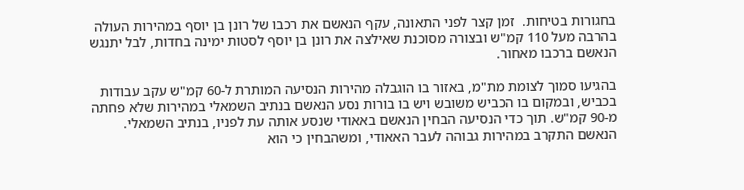בחגורות בטיחות.  זמן קצר לפני התאונה, עקף הנאשם את רכבו של רונן בן יוסף במהירות העולה בהרבה מעל 110 קמ"ש ובצורה מסוכנת שאילצה את רונן בן יוסף לסטות ימינה בחדות, לבל יתנגש הנאשם ברכבו מאחור.

בהגיעו סמוך לצומת מת"מ, באזור בו הוגבלה מהירות הנסיעה המותרת ל-60 קמ"ש עקב עבודות בכביש, ובמקום בו הכביש משובש ויש בו בורות נסע הנאשם בנתיב השמאלי במהירות שלא פחתה מ-90 קמ"ש. תוך כדי הנסיעה הבחין הנאשם באאודי שנסע אותה עת לפניו, בנתיב השמאלי. הנאשם התקרב במהירות גבוהה לעבר האאודי, ומשהבחין כי הוא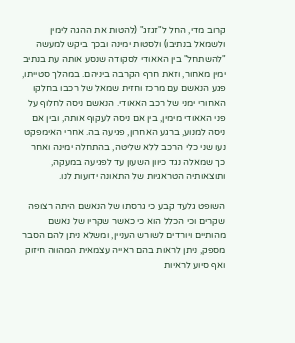קרוב מדי, החל ל"זגזג" (להטות את ההגה לימין ולשמאל בנתיבו) ולסטות ימינה ובכך ביקש למעשה "להשתחל" בין האאודי לסקודה שנסע אותה עת בנתיב ימין מאחור, וזאת חרף הקרבה ביניהם. במהלך סטייתו, פגע הנאשם עם מרכז וחזית שמאל של רכבו בחלקו האחורי ימני של רכב האאודי. הנאשם ניסה לחלוף על פני האאודי מימין, בין אם ניסה לעקוף אותה, ובין אם ניסה למנוע, ברגע האחרון, פגיעה בה. אחרי האימפקט נעו שני כלי הרכב ללא שליטה, בהתחלה ימינה ואחר כך שמאלה נגד כיוון השעון עד לפגיעה במעקה, ותוצאותיה הטראגיות של התאונה ידועות לנו.

השופט גלעד קבע כי גרסתו של הנאשם היתה רצופה שקרים וכי הכלל הוא כי כאשר שקריו של נאשם מהותיים ויורדים לשורש העניין, ומשלא ניתן להם הסבר מספק, ניתן לראות בהם ראייה עצמאית המהווה חיזוק ואף סיוע לראיות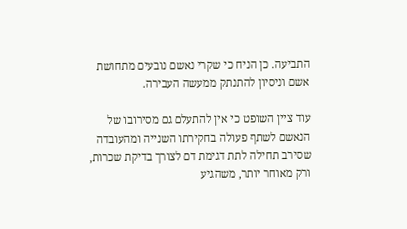התביעה. כן הניח כי שקרי נאשם נובעים מתחושת אשם וניסיון להתנתק ממעשה העבירה.

עוד ציין השופט כי אין להתעלם גם מסירובו של הנאשם לשתף פעולה בחקירתו השנייה ומהעובדה שסירב תחילה לתת דגימת דם לצורך בדיקת שכרות, ורק מאוחר יותר, משהגיע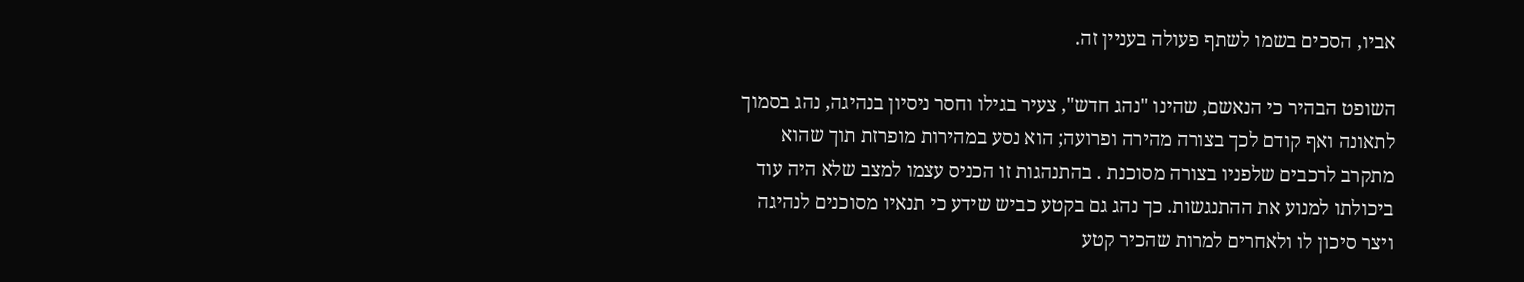אביו, הסכים בשמו לשתף פעולה בעניין זה.

השופט הבהיר כי הנאשם, שהינו "נהג חדש", צעיר בגילו וחסר ניסיון בנהיגה, נהג בסמוך לתאונה ואף קודם לכך בצורה מהירה ופרועה; הוא נסע במהירות מופרזת תוך שהוא מתקרב לרכבים שלפניו בצורה מסוכנת . בהתנהגות זו הכניס עצמו למצב שלא היה עוד ביכולתו למנוע את ההתנגשות. כך נהג גם בקטע כביש שידע כי תנאיו מסוכנים לנהיגה ויצר סיכון לו ולאחרים למרות שהכיר קטע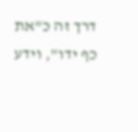דרך זה כ"את כף ידו", וידע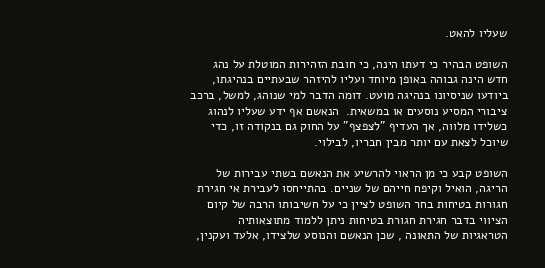שעליו להאט.

השופט הבהיר כי דעתו הינה, כי חובת הזהירות המוטלת על נהג חדש הינה גבוהה באופן מיוחד ועליו להיזהר שבעתיים בנהיגתו, ביודעו שניסיונו בנהיגה מועט. דומה הדבר למי שנוהג, למשל, ברכב ציבורי המסיע נוסעים או במשאית.  הנאשם אף ידע שעליו לנהוג כשלידו מלווה, אך העדיף "לצפצף" על החוק גם בנקודה זו, כדי שיוכל לצאת עם יותר מבין חבריו, לבילוי.

השופט קבע כי מן הראוי להרשיע את הנאשם בשתי עבירות של הריגה, הואיל וקיפח חייהם של שניים. בהתייחסו לעבירת אי חגירת חגורות בטיחות בחר השופט לציין כי על חשיבותו הרבה של קיום הציווי בדבר חגירת חגורת בטיחות ניתן ללמוד מתוצאותיה הטראגיות של התאונה , שכן הנאשם והנוסע שלצידו, אלעד ועקנין,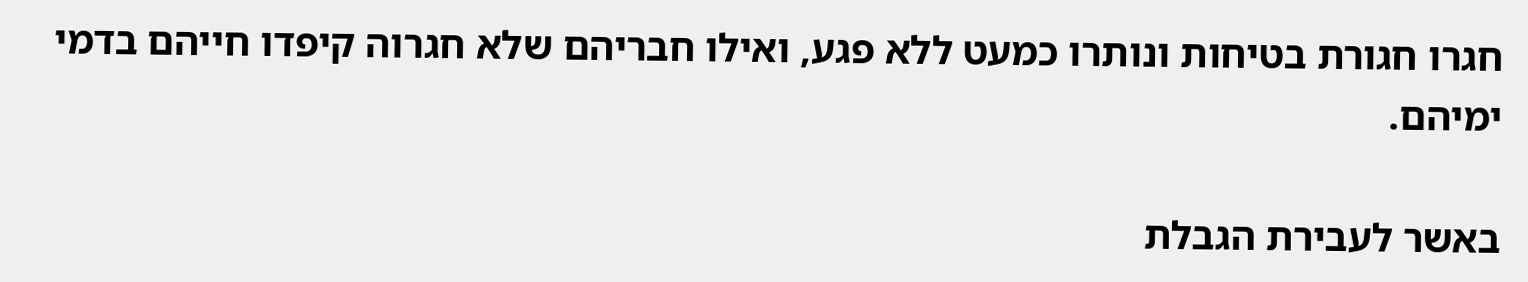חגרו חגורת בטיחות ונותרו כמעט ללא פגע, ואילו חבריהם שלא חגרוה קיפדו חייהם בדמי ימיהם.

באשר לעבירת הגבלת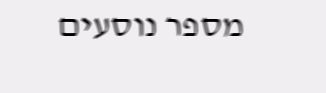מספר נוסעים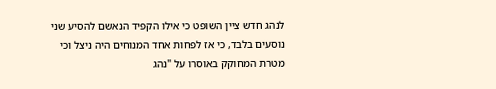לנהג חדש ציין השופט כי אילו הקפיד הנאשם להסיע שני נוסעים בלבד, כי אז לפחות אחד המנוחים היה ניצל וכי מטרת המחוקק באוסרו על "נהג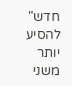חדש" להסיע יותר משני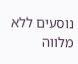נוסעים ללא מלווה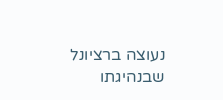נעוצה ברציונל שבנהיגתו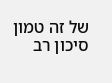של זה טמון סיכון רב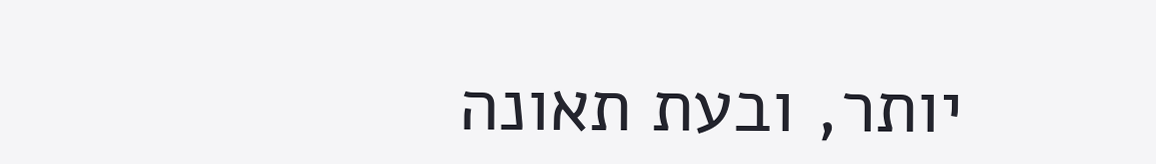יותר, ובעת תאונה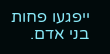ייפגעו פחות בני אדם.